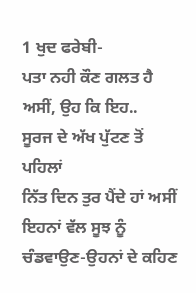1 ਖੁਦ ਫਰੇਬੀ-
ਪਤਾ ਨਹੀ ਕੌਣ ਗਲਤ ਹੈ
ਅਸੀਂ, ਉਹ ਕਿ ਇਹ..
ਸੂਰਜ ਦੇ ਅੱਖ ਪੁੱਟਣ ਤੋਂ ਪਹਿਲਾਂ
ਨਿੱਤ ਦਿਨ ਤੁਰ ਪੈਂਦੇ ਹਾਂ ਅਸੀਂ
ਇਹਨਾਂ ਵੱਲ ਸੂਝ ਨੂੰ ਚੰਡਵਾਉਣ-ਉਹਨਾਂ ਦੇ ਕਹਿਣ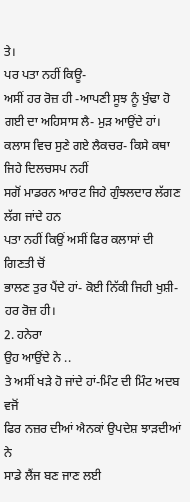ਤੇ।
ਪਰ ਪਤਾ ਨਹੀਂ ਕਿਊ-
ਅਸੀਂ ਹਰ ਰੋਜ਼ ਹੀ -ਆਪਣੀ ਸੂਝ ਨੂੰ ਖੁੰਢਾ ਹੋ ਗਈ ਦਾ ਅਹਿਸਾਸ ਲੈ- ਮੁੜ ਆਉਂਦੇ ਹਾਂ।
ਕਲਾਸ ਵਿਚ ਸੁਣੇ ਗਏ ਲੈਕਚਰ- ਕਿਸੇ ਕਥਾ ਜਿਹੇ ਦਿਲਚਸਪ ਨਹੀਂ
ਸਗੋਂ ਮਾਡਰਨ ਆਰਟ ਜਿਹੇ ਗੁੰਝਲਦਾਰ ਲੱਗਣ ਲੱਗ ਜਾਂਦੇ ਹਨ
ਪਤਾ ਨਹੀਂ ਕਿਉਂ ਅਸੀਂ ਫਿਰ ਕਲਾਸਾਂ ਦੀ ਗਿਣਤੀ ਚੋਂ
ਭਾਲਣ ਤੁਰ ਪੈਂਦੇ ਹਾਂ- ਕੋਈ ਨਿੱਕੀ ਜਿਹੀ ਖੁਸ਼ੀ-ਹਰ ਰੋਜ਼ ਹੀ।
2. ਹਨੇਰਾ
ਉਹ ਆਉਂਦੇ ਨੇ ..
ਤੇ ਅਸੀਂ ਖੜੇ ਹੋ ਜਾਂਦੇ ਹਾਂ-ਮਿੰਟ ਦੀ ਮਿੰਟ ਅਦਬ ਵਜੋਂ
ਫਿਰ ਨਜ਼ਰ ਦੀਆਂ ਐਨਕਾਂ ਉਪਦੇਸ਼ ਝਾੜਦੀਆਂ ਨੇ
ਸਾਡੇ ਲੈਂਜ ਬਣ ਜਾਣ ਲਈ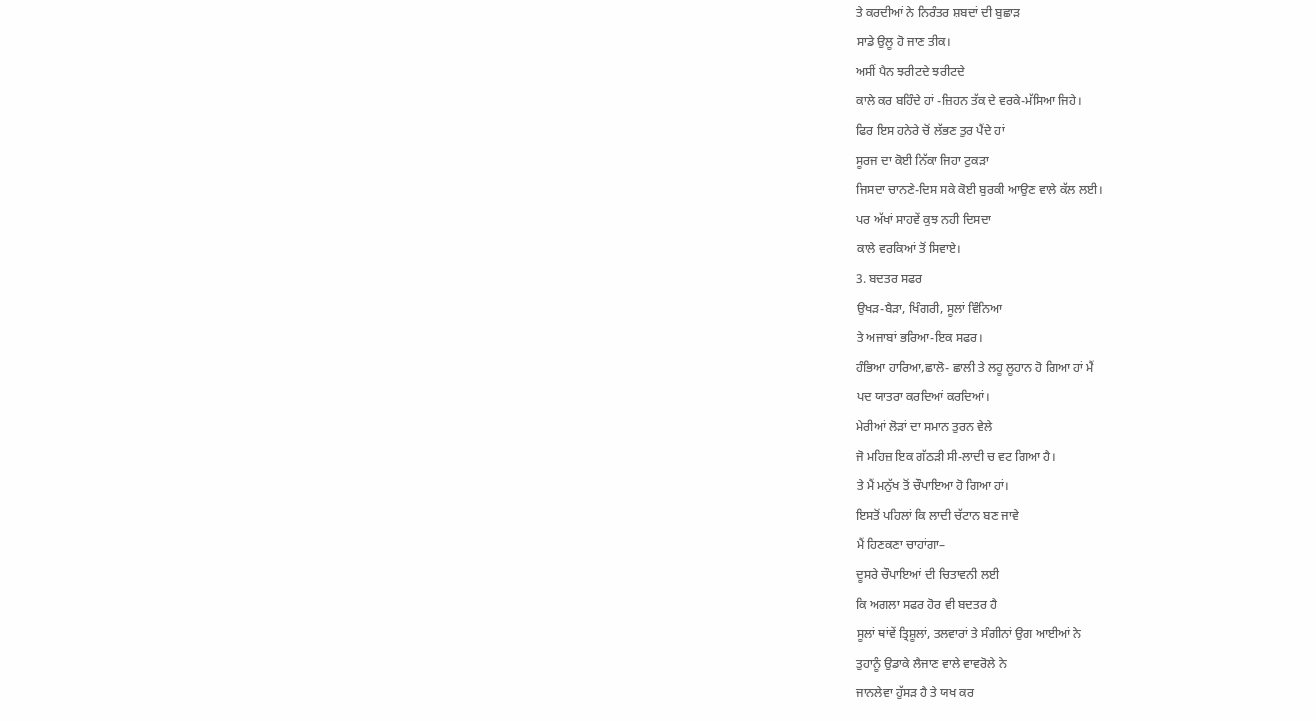ਤੇ ਕਰਦੀਆਂ ਨੇ ਨਿਰੰਤਰ ਸ਼ਬਦਾਂ ਦੀ ਬੁਛਾੜ
ਸਾਡੇ ਉਲੂ ਹੋ ਜਾਣ ਤੀਕ।
ਅਸੀਂ ਪੈਨ ਝਰੀਟਦੇ ਝਰੀਟਦੇ
ਕਾਲੇ ਕਰ ਬਹਿੰਦੇ ਹਾਂ -ਜ਼ਿਹਨ ਤੱਕ ਦੇ ਵਰਕੇ-ਮੱਸਿਆ ਜਿਹੇ।
ਫਿਰ ਇਸ ਹਨੇਰੇ ਚੋਂ ਲੱਭਣ ਤੁਰ ਪੈਂਦੇ ਹਾਂ
ਸੂਰਜ ਦਾ ਕੋਈ ਨਿੱਕਾ ਜਿਹਾ ਟੁਕੜਾ
ਜਿਸਦਾ ਚਾਨਣੇ-ਦਿਸ ਸਕੇ ਕੋਈ ਬੁਰਕੀ ਆਉਣ ਵਾਲੇ ਕੱਲ ਲਈ।
ਪਰ ਅੱਖਾਂ ਸਾਹਵੇਂ ਕੁਝ ਨਹੀ ਦਿਸਦਾ
ਕਾਲੇ ਵਰਕਿਆਂ ਤੋਂ ਸਿਵਾਏ।
3. ਬਦਤਰ ਸਫਰ
ਉਖੜ-ਬੈੜਾ, ਖਿੰਗਰੀ, ਸੂਲਾਂ ਵਿੰਨਿਆ
ਤੇ ਅਜਾਬਾਂ ਭਰਿਆ-ਇਕ ਸਫਰ।
ਹੰਭਿਆ ਹਾਰਿਆ,ਛਾਲੋ- ਛਾਲੀ ਤੇ ਲਹੂ ਲੂਹਾਨ ਹੋ ਗਿਆ ਹਾਂ ਮੈਂ
ਪਦ ਯਾਤਰਾ ਕਰਦਿਆਂ ਕਰਦਿਆਂ।
ਮੇਰੀਆਂ ਲੋੜਾਂ ਦਾ ਸਮਾਨ ਤੁਰਨ ਵੇਲੇ
ਜੋ ਮਹਿਜ਼ ਇਕ ਗੱਠੜੀ ਸੀ-ਲਾਦੀ ਚ ਵਟ ਗਿਆ ਹੈ।
ਤੇ ਮੈਂ ਮਨੁੱਖ ਤੋਂ ਚੌਪਾਇਆ ਹੋ ਗਿਆ ਹਾਂ।
ਇਸਤੋਂ ਪਹਿਲਾਂ ਕਿ ਲਾਦੀ ਚੱਟਾਨ ਬਣ ਜਾਵੇ
ਮੈਂ ਹਿਣਕਣਾ ਚਾਹਾਂਗਾ–
ਦੂਸਰੇ ਚੌਪਾਇਆਂ ਦੀ ਚਿਤਾਵਨੀ ਲਈ
ਕਿ ਅਗਲਾ ਸਫਰ ਹੋਰ ਵੀ ਬਦਤਰ ਹੈ
ਸੂਲਾਂ ਥਾਂਵੇਂ ਤ੍ਰਿਸ਼ੂਲਾਂ, ਤਲਵਾਰਾਂ ਤੇ ਸੰਗੀਨਾਂ ਉਗ ਆਈਆਂ ਨੇ
ਤੁਹਾਨੂੰ ਉਡਾਕੇ ਲੈਜਾਣ ਵਾਲੇ ਵਾਵਰੋਲੇ ਨੇ
ਜਾਨਲੇਵਾ ਹੁੱਸੜ ਹੈ ਤੇ ਯਖ ਕਰ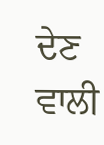ਦੇਣ ਵਾਲੀ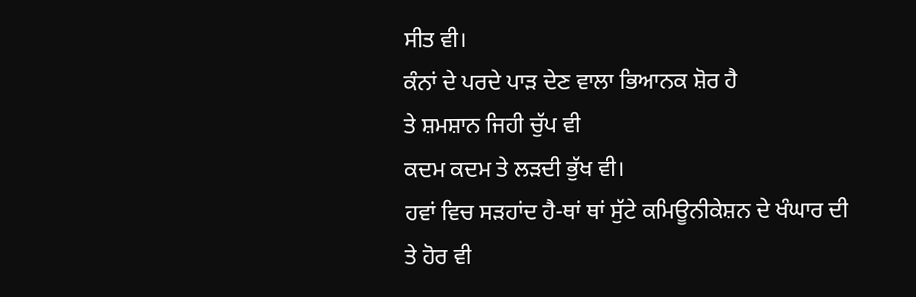ਸੀਤ ਵੀ।
ਕੰਨਾਂ ਦੇ ਪਰਦੇ ਪਾੜ ਦੇਣ ਵਾਲਾ ਭਿਆਨਕ ਸ਼ੋਰ ਹੈ
ਤੇ ਸ਼ਮਸ਼ਾਨ ਜਿਹੀ ਚੁੱਪ ਵੀ
ਕਦਮ ਕਦਮ ਤੇ ਲੜਦੀ ਭੁੱਖ ਵੀ।
ਹਵਾਂ ਵਿਚ ਸੜਹਾਂਦ ਹੈ-ਥਾਂ ਥਾਂ ਸੁੱਟੇ ਕਮਿਊਨੀਕੇਸ਼ਨ ਦੇ ਖੰਘਾਰ ਦੀ
ਤੇ ਹੋਰ ਵੀ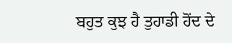ਬਹੁਤ ਕੁਝ ਹੈ ਤੁਹਾਡੀ ਹੋਂਦ ਦੇ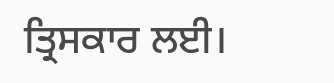ਤ੍ਰਿਸਕਾਰ ਲਈ।